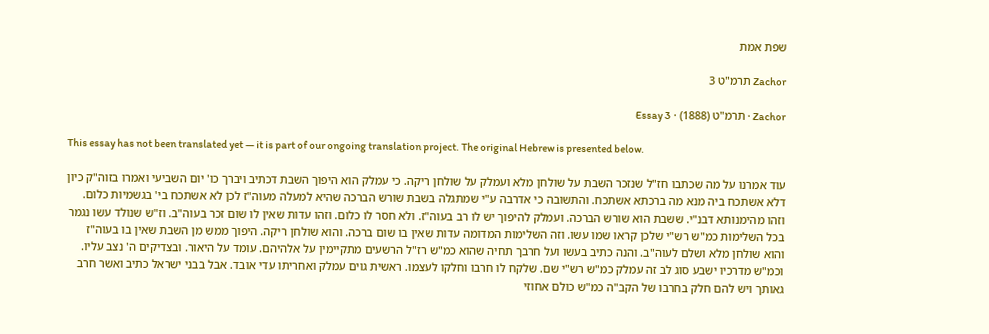שפת אמת

Zachor תרמ"ט 3

Zachor · תרמ"ט (1888) · Essay 3

This essay has not been translated yet — it is part of our ongoing translation project. The original Hebrew is presented below.

עוד אמרנו על מה שכתבו חז"ל שנזכר השבת על שולחן מלא ועמלק על שולחן ריקה. כי עמלק הוא היפוך השבת דכתיב ויברך כו' יום השביעי ואמרו בזוה"ק כיון דלא אשתכח ביה מנא מה ברכתא אשתכח. והתשובה כי אדרבה ע"י שמתגלה בשבת שורש הברכה שהיא למעלה מעוה"ז לכן לא אשתכח בי' בגשמיות כלום. וזהו מהימנותא דבנ"י. ששבת הוא שורש הברכה. ועמלק להיפוך יש לו רב בעוה"ז. ולא חסר לו כלום. וזהו עדות שאין לו שום זכר בעוה"ב. וז"ש שנולד עשו נגמר בכל השלימות כמ"ש רש"י שלכן קראו שמו עשו. וזה השלימות המדומה עדות שאין בו שום ברכה. והוא שולחן ריקה. היפוך ממש מן השבת שאין בו בעוה"ז והוא שולחן מלא ושלם לעוה"ב. והנה כתיב בעשו ועל חרבך תחיה שהוא כמ"ש רז"ל הרשעים מתקיימין על אלהיהם. עומד על היאור. ובצדיקים ה' נצב עליו. וכמ"ש מדרכיו ישבע סוג לב זה עמלק כמ"ש רש"י שם. שלקח לו חרבו וחלקו לעצמו. ראשית גוים עמלק ואחריתו עדי אובד. אבל בבני ישראל כתיב ואשר חרב גאותך ויש להם חלק בחרבו של הקב"ה כמ"ש כולם אחוזי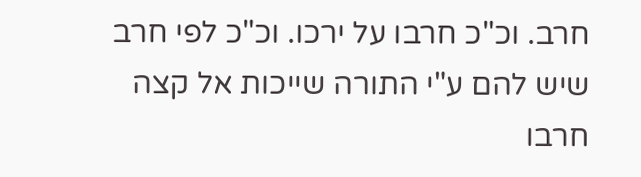חרב. וכ"כ חרבו על ירכו. וכ"כ לפי חרב שיש להם ע"י התורה שייכות אל קצה חרבו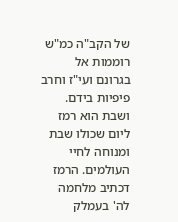של הקב"ה כמ"ש רוממות אל בגרונם ועי"ז וחרב פיפיות בידם. ושבת הוא רמז ליום שכולו שבת ומנוחה לחיי העולמים. הרמז דכתיב מלחמה לה' בעמלק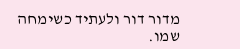מדור דור ולעתיד כשימחה שמו.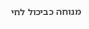מנוחה כביכול לחי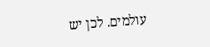עולמים. לכן יש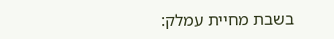בשבת מחיית עמלק: